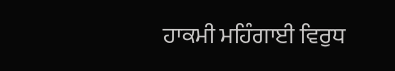ਹਾਕਮੀ ਮਹਿੰਗਾਈ ਵਿਰੁਧ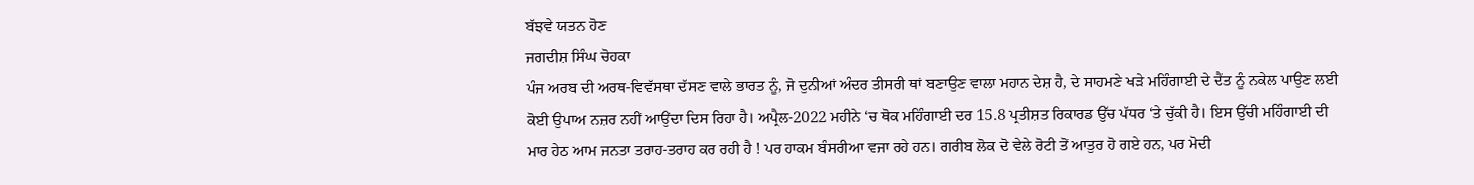ਬੱਝਵੇ ਯਤਨ ਹੋਣ
ਜਗਦੀਸ਼ ਸਿੰਘ ਚੋਹਕਾ
ਪੰਜ ਅਰਬ ਦੀ ਅਰਥ-ਵਿਵੱਸਥਾ ਦੱਸਣ ਵਾਲੇ ਭਾਰਤ ਨੂੰ, ਜੋ ਦੁਨੀਆਂ ਅੰਦਰ ਤੀਸਰੀ ਥਾਂ ਬਣਾਉਣ ਵਾਲਾ ਮਹਾਨ ਦੇਸ਼ ਹੈ, ਦੇ ਸਾਹਮਣੇ ਖੜੇ ਮਹਿੰਗਾਈ ਦੇ ਦੈਂਤ ਨੂੰ ਨਕੇਲ ਪਾਉਣ ਲਈ ਕੋਈ ਉਪਾਅ ਨਜ਼ਰ ਨਹੀਂ ਆਉਂਦਾ ਦਿਸ ਰਿਹਾ ਹੈ। ਅਪ੍ਰੈਲ-2022 ਮਹੀਨੇ ‘ਚ ਥੋਕ ਮਹਿੰਗਾਈ ਦਰ 15.8 ਪ੍ਰਤੀਸ਼ਤ ਰਿਕਾਰਡ ਉੱਚ ਪੱਧਰ ‘ਤੇ ਚੁੱਕੀ ਹੈ। ਇਸ ਉੱਚੀ ਮਹਿੰਗਾਈ ਦੀ ਮਾਰ ਹੇਠ ਆਮ ਜਨਤਾ ਤਰਾਹ-ਤਰਾਹ ਕਰ ਰਹੀ ਹੈ ! ਪਰ ਹਾਕਮ ਬੰਸਰੀਆ ਵਜਾ ਰਹੇ ਹਨ। ਗਰੀਬ ਲੋਕ ਦੋ ਵੇਲੇ ਰੋਟੀ ਤੋਂ ਆਤੁਰ ਹੋ ਗਏ ਹਨ, ਪਰ ਮੋਦੀ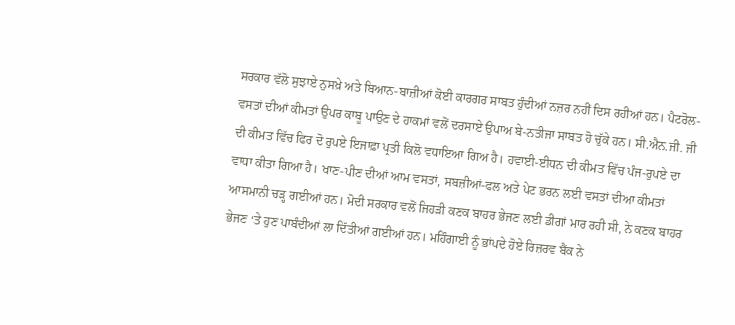ਸਰਕਾਰ ਵੱਲੋ ਸੁਝਾਏ ਨੁਸਖ਼ੇ ਅਤੇ ਬਿਆਨ-ਬਾਜ਼ੀਆਂ ਕੋਈ ਕਾਰਗਰ ਸਾਬਤ ਹੁੰਦੀਆਂ ਨਜ਼ਰ ਨਹੀਂ ਦਿਸ ਰਹੀਆਂ ਹਨ। ਪੈਟਰੋਲ-ਵਸਤਾਂ ਦੀਆਂ ਕੀਮਤਾਂ ਉਪਰ ਕਾਬੂ ਪਾਉਣ ਦੇ ਹਾਕਮਾਂ ਵਲੋਂ ਦਰਸਾਏ ਉਪਾਅ ਬੇ-ਨਤੀਜਾ ਸਾਬਤ ਹੋ ਚੁੱਕੇ ਹਨ। ਸੀ.ਐਨ.ਜੀ. ਜੀ ਦੀ ਕੀਮਤ ਵਿੱਚ ਫਿਰ ਦੋ ਰੁਪਏ ਇਜਾਫ਼ਾ ਪ੍ਰਤੀ ਕਿਲੋ ਵਧਾਇਆ ਗਿਅ ਹੈ। ਹਵਾਈ-ਈਧਨ ਦੀ ਕੀਮਤ ਵਿੱਚ ਪੰਜ-ਰੁਪਏ ਦਾ ਵਾਧਾ ਕੀਤਾ ਗਿਆ ਹੈ। ਖਾਣ-ਪੀਣ ਦੀਆਂ ਆਮ ਵਸਤਾਂ, ਸਬਜ਼ੀਆਂ-ਫਲ ਅਤੇ ਪੇਟ ਭਰਨ ਲਈ ਵਸਤਾਂ ਦੀਆ ਕੀਮਤਾਂ ਆਸਮਾਨੀ ਚੜ੍ਹ ਗਈਆਂ ਹਨ। ਮੋਦੀ ਸਰਕਾਰ ਵਲੋਂ ਜਿਹੜੀ ਕਣਕ ਬਾਹਰ ਭੇਜਣ ਲਈ ਡੀਗਾਂ ਮਾਰ ਰਹੀ ਸੀ, ਨੇ ਕਣਕ ਬਾਹਰ ਭੇਜਣ ‘ਤੇ ਹੁਣ ਪਾਬੰਦੀਆਂ ਲਾ ਦਿੱਤੀਆਂ ਗਈਆਂ ਹਨ। ਮਹਿੰਗਾਈ ਨੂੰ ਭਾਂਪਦੇ ਹੋਏ ਰਿਜ਼ਰਵ ਬੈਂਕ ਨੇ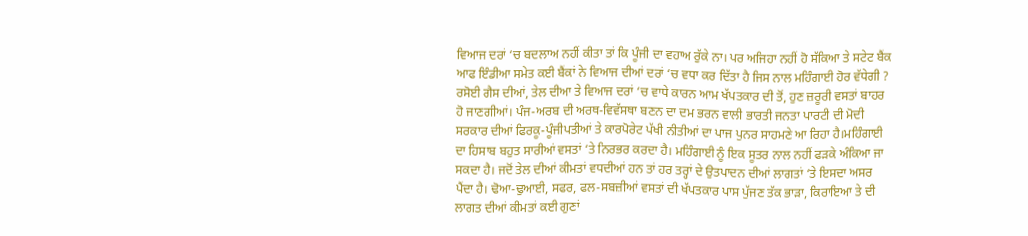ਵਿਆਜ ਦਰਾਂ ‘ਚ ਬਦਲਾਅ ਨਹੀਂ ਕੀਤਾ ਤਾਂ ਕਿ ਪੂੰਜੀ ਦਾ ਵਹਾਅ ਰੁੱਕੇ ਨਾ। ਪਰ ਅਜਿਹਾ ਨਹੀਂ ਹੋ ਸੱਕਿਆ ਤੇ ਸਟੇਟ ਬੈਂਕ ਆਫ ਇੰਡੀਆ ਸਮੇਤ ਕਈ ਬੈਂਕਾਂ ਨੇ ਵਿਆਜ ਦੀਆਂ ਦਰਾਂ ‘ਚ ਵਧਾ ਕਰ ਦਿੱਤਾ ਹੈ ਜਿਸ ਨਾਲ ਮਹਿੰਗਾਈ ਹੋਰ ਵੱਧੇਗੀ ?
ਰਸੋਈ ਗੈਸ ਦੀਆਂ, ਤੇਲ ਦੀਆ ਤੇ ਵਿਆਜ ਦਰਾਂ ‘ਚ ਵਾਧੇ ਕਾਰਨ ਆਮ ਖੱਪਤਕਾਰ ਦੀ ਤੋਂ, ਹੁਣ ਜ਼ਰੂਰੀ ਵਸਤਾਂ ਬਾਹਰ ਹੋ ਜਾਣਗੀਆਂ। ਪੰਜ-ਅਰਬ ਦੀ ਅਰਥ-ਵਿਵੱਸਥਾ ਬਣਨ ਦਾ ਦਮ ਭਰਨ ਵਾਲੀ ਭਾਰਤੀ ਜਨਤਾ ਪਾਰਟੀ ਦੀ ਮੋਦੀ ਸਰਕਾਰ ਦੀਆਂ ਫਿਰਕੂ-ਪੂੰਜੀਪਤੀਆਂ ਤੇ ਕਾਰਪੋਰੇਟ ਪੱਖੀ ਨੀਤੀਆਂ ਦਾ ਪਾਜ ਪੁਨਰ ਸਾਹਮਣੇ ਆ ਰਿਹਾ ਹੈ।ਮਹਿੰਗਾਈ ਦਾ ਹਿਸਾਬ ਬਹੁਤ ਸਾਰੀਆਂ ਵਸਤਾਂ ‘ਤੇ ਨਿਰਭਰ ਕਰਦਾ ਹੈ। ਮਹਿੰਗਾਈ ਨੂੰ ਇਕ ਸੂਤਰ ਨਾਲ ਨਹੀਂ ਫੜਕੇ ਅੰਕਿਆ ਜਾ ਸਕਦਾ ਹੈ। ਜਦੋਂ ਤੇਲ ਦੀਆਂ ਕੀਮਤਾਂ ਵਧਦੀਆਂ ਹਨ ਤਾਂ ਹਰ ਤਰ੍ਹਾਂ ਦੇ ਉਤਪਾਦਨ ਦੀਆਂ ਲਾਗਤਾਂ ‘ਤੇ ਇਸਦਾ ਅਸਰ ਪੈਂਦਾ ਹੈ। ਢੋਆ-ਢੁਆਈ, ਸਫਰ, ਫਲ-ਸਬਜ਼ੀਆਂ ਵਸਤਾਂ ਦੀ ਖੱਪਤਕਾਰ ਪਾਸ ਪੁੱਜਣ ਤੱਕ ਭਾੜਾ, ਕਿਰਾਇਆ ਤੇ ਦੀ ਲਾਗਤ ਦੀਆਂ ਕੀਮਤਾਂ ਕਈ ਗੁਣਾਂ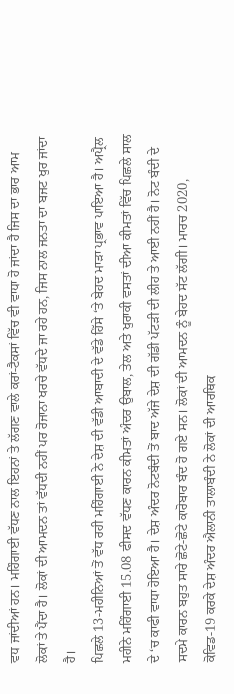ਵਧ ਜਾਂਦੀਆਂ ਹਨ। ਮਹਿੰਗਾਈ ਵੱਧਣ ਨਾਲ ਇਹਨਾਂ ਤੇ ਲੱਗਣ ਵਾਲੇ ਕਰਾਂ-ਟੈਕਸਾਂ ਵਿੱਚ ਵੀ ਵਾਧਾ ਹੋ ਜਾਂਦਾ ਹੈ ਜਿਸ ਦਾ ਭਾਰ ਆਮ ਲੋਕਾਂ ਤੇ ਪੈਂਦਾ ਹੈ। ਲੋਕਾਂ ਦੀ ਆਮਦਨ ਤਾਂ ਵੱਧਦੀ ਨਹੀਂ ਪਰ ਰੋਜਾਨਾ ਖਰਚੇ ਵੱਧਦੇ ਜਾ ਰਹੇ ਹਨ, ਜਿਸ ਨਾਲ ਜਨਤਾ ਦਾ ਬਜਟ ਖੁਰ ਜਾਂਦਾ ਹੈ।
ਪਿਛਲੇ 13-ਮਹੀਨਿਆਂ ਤੋਂ ਵੱਧ ਰਹੀ ਮਹਿੰਗਾਈ ਨੇ ਦੇਸ਼ ਦੀ ਵੱਡੀ ਆਬਾਦੀ ਦੇ ਵੱਡੇ ਹਿੱਸੇ ‘ਤੇ ਬੇਹਦ ਮਾੜਾ ਪ੍ਰਭਾਵ ਪਾਇਆ ਹੈ। ਅਪ੍ਰੈਲ ਮਹੀਨੇ ਮਹਿੰਗਾਈ 15.08 ਫੀਸਦ ਵੱਧਣ ਕਾਰਨ ਕੀਮਤਾਂ ਅੰਦਰ ਉਬਾਲ, ਤੇਲ ਅਤੇ ਖੁਰਾਕੀ ਵਸਤਾਂ ਦੀਆ ਕੀਮਤਾਂ ਵਿੱਚ ਪਿਛਲੇ ਸਾਲ ਦੇ ‘ਚ ਕਾਫੀ ਵਾਧਾ ਹੋਇਆ ਹੈ। ਦੇਸ਼ ਅੰਦਰ ਨੋਟਬੰਦੀ ਤੋਂ ਬਾਦ ਅੱਜੇ ਦੇਸ਼ ਦੀ ਗੱਡੀ ਪੱਟੜੀ ਦੀ ਲੀਹ ਤੇ ਆਈ ਨਹੀਂ ਹੈ। ਨੋਟ ਬੰਦੀ ਦੇ ਸਦਮੇ ਕਾਰਨ ਬਹੁਤ ਸਾਰੇ ਛੋਟੇ-ਛੋਟੇ ਕਾਰੋਬਾਰ ਬੰਦ ਹੋ ਗਏ ਸਨ। ਲੋਕਾਂ ਦੀ ਆਮਦਨ ਨੂੰ ਬੇਹਦ ਸੱਟ ਲੱਗੀ। ਮਾਰਚ 2020, ਕੋਵਿਡ-19 ਕਰਕੇ ਦੇਸ਼ ਅੰਦਰ ਐਲਾਨੀ ਤਾਲਾਬੰਦੀ ਨੇ ਲੋਕਾਂ ਦੀ ਆਰਥਿਕ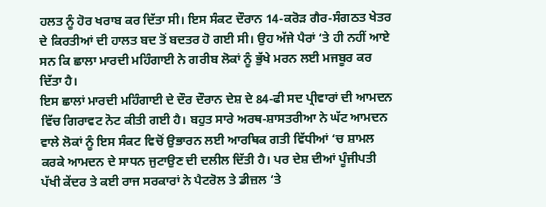ਹਲਤ ਨੂੰ ਹੋਰ ਖਰਾਬ ਕਰ ਦਿੱਤਾ ਸੀ। ਇਸ ਸੰਕਟ ਦੌਰਾਨ 14-ਕਰੋੜ ਗੈਰ-ਸੰਗਠਤ ਖੇਤਰ ਦੇ ਕਿਰਤੀਆਂ ਦੀ ਹਾਲਤ ਬਦ ਤੋਂ ਬਦਤਰ ਹੋ ਗਈ ਸੀ। ਉਹ ਅੱਜੇ ਪੈਰਾਂ ‘ਤੇ ਹੀ ਨਹੀਂ ਆਏ ਸਨ ਕਿ ਛਾਲਾ ਮਾਰਦੀ ਮਹਿੰਗਾਈ ਨੇ ਗਰੀਬ ਲੋਕਾਂ ਨੂੰ ਭੁੱਖੇ ਮਰਨ ਲਈ ਮਜਬੂਰ ਕਰ ਦਿੱਤਾ ਹੈ।
ਇਸ ਛਾਲਾਂ ਮਾਰਦੀ ਮਹਿੰਗਾਈ ਦੇ ਦੌਰ ਦੌਰਾਨ ਦੇਸ਼ ਦੇ 84-ਫੀ ਸਦ ਪ੍ਰੀਵਾਰਾਂ ਦੀ ਆਮਦਨ ਵਿੱਚ ਗਿਰਾਵਟ ਨੋਟ ਕੀਤੀ ਗਈ ਹੈ। ਬਹੁਤ ਸਾਰੇ ਅਰਥ-ਸ਼ਾਸਤਰੀਆ ਨੇ ਘੱਟ ਆਮਦਨ ਵਾਲੇ ਲੋਕਾਂ ਨੂੰ ਇਸ ਸੰਕਟ ਵਿਚੋਂ ਉਭਾਰਨ ਲਈ ਆਰਥਿਕ ਗਤੀ ਵਿੱਧੀਆਂ ‘ਚ ਸ਼ਾਮਲ ਕਰਕੇ ਆਮਦਨ ਦੇ ਸਾਧਨ ਜੁਟਾਉਣ ਦੀ ਦਲੀਲ ਦਿੱਤੀ ਹੈ। ਪਰ ਦੇਸ਼ ਦੀਆਂ ਪੂੰਜੀਪਤੀ ਪੱਖੀ ਕੇਂਦਰ ਤੇ ਕਈ ਰਾਜ ਸਰਕਾਰਾਂ ਨੇ ਪੈਟਰੋਲ ਤੇ ਡੀਜ਼ਲ ‘ਤੇ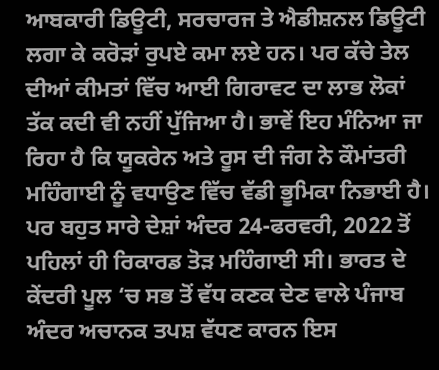ਆਬਕਾਰੀ ਡਿਊਟੀ, ਸਰਚਾਰਜ ਤੇ ਐਡੀਸ਼ਨਲ ਡਿਊਟੀ ਲਗਾ ਕੇ ਕਰੋੜਾਂ ਰੁਪਏ ਕਮਾ ਲਏ ਹਨ। ਪਰ ਕੱਚੇ ਤੇਲ ਦੀਆਂ ਕੀਮਤਾਂ ਵਿੱਚ ਆਈ ਗਿਰਾਵਟ ਦਾ ਲਾਭ ਲੋਕਾਂ ਤੱਕ ਕਦੀ ਵੀ ਨਹੀਂ ਪੁੱਜਿਆ ਹੈ। ਭਾਵੇਂ ਇਹ ਮੰਨਿਆ ਜਾ ਰਿਹਾ ਹੈ ਕਿ ਯੂਕਰੇਨ ਅਤੇ ਰੂਸ ਦੀ ਜੰਗ ਨੇ ਕੌਮਾਂਤਰੀ ਮਹਿੰਗਾਈ ਨੂੰ ਵਧਾਉਣ ਵਿੱਚ ਵੱਡੀ ਭੂਮਿਕਾ ਨਿਭਾਈ ਹੈ। ਪਰ ਬਹੁਤ ਸਾਰੇ ਦੇਸ਼ਾਂ ਅੰਦਰ 24-ਫਰਵਰੀ, 2022 ਤੋਂ ਪਹਿਲਾਂ ਹੀ ਰਿਕਾਰਡ ਤੋੜ ਮਹਿੰਗਾਈ ਸੀ। ਭਾਰਤ ਦੇ ਕੇਂਦਰੀ ਪੂਲ ‘ਚ ਸਭ ਤੋਂ ਵੱਧ ਕਣਕ ਦੇਣ ਵਾਲੇ ਪੰਜਾਬ ਅੰਦਰ ਅਚਾਨਕ ਤਪਸ਼ ਵੱਧਣ ਕਾਰਨ ਇਸ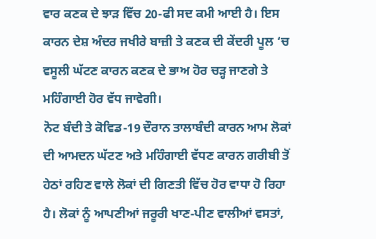ਵਾਰ ਕਣਕ ਦੇ ਝਾੜ ਵਿੱਚ 20-ਫੀ ਸਦ ਕਮੀ ਆਈ ਹੈ। ਇਸ ਕਾਰਨ ਦੇਸ਼ ਅੰਦਰ ਜਖੀਰੇ ਬਾਜ਼ੀ ਤੇ ਕਣਕ ਦੀ ਕੇਂਦਰੀ ਪੂਲ ‘ਚ ਵਸੂਲੀ ਘੱਟਣ ਕਾਰਨ ਕਣਕ ਦੇ ਭਾਅ ਹੋਰ ਚੜ੍ਹ ਜਾਣਗੇ ਤੇ ਮਹਿੰਗਾਈ ਹੋਰ ਵੱਧ ਜਾਵੇਗੀ।
ਨੋਟ ਬੰਦੀ ਤੇ ਕੋਵਿਡ-19 ਦੌਰਾਨ ਤਾਲਾਬੰਦੀ ਕਾਰਨ ਆਮ ਲੋਕਾਂ ਦੀ ਆਮਦਨ ਘੱਟਣ ਅਤੇ ਮਹਿੰਗਾਈ ਵੱਧਣ ਕਾਰਨ ਗਰੀਬੀ ਤੋਂ ਹੇਠਾਂ ਰਹਿਣ ਵਾਲੇ ਲੋਕਾਂ ਦੀ ਗਿਣਤੀ ਵਿੱਚ ਹੋਰ ਵਾਧਾ ਹੋ ਰਿਹਾ ਹੈ। ਲੋਕਾਂ ਨੂੰ ਆਪਣੀਆਂ ਜਰੂਰੀ ਖਾਣ-ਪੀਣ ਵਾਲੀਆਂ ਵਸਤਾਂ,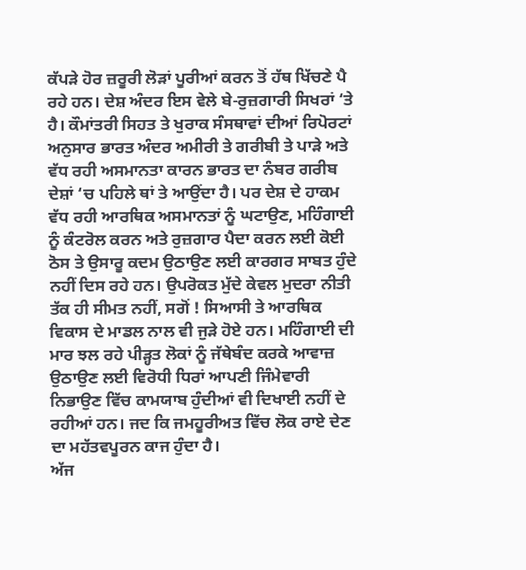ਕੱਪੜੇ ਹੋਰ ਜ਼ਰੂਰੀ ਲੋੜਾਂ ਪੂਰੀਆਂ ਕਰਨ ਤੋਂ ਹੱਥ ਖਿੱਚਣੇ ਪੈ ਰਹੇ ਹਨ। ਦੇਸ਼ ਅੰਦਰ ਇਸ ਵੇਲੇ ਬੇ-ਰੁਜ਼ਗਾਰੀ ਸਿਖਰਾਂ ‘ਤੇ ਹੈ। ਕੌਮਾਂਤਰੀ ਸਿਹਤ ਤੇ ਖੁਰਾਕ ਸੰਸਥਾਵਾਂ ਦੀਆਂ ਰਿਪੋਰਟਾਂ ਅਨੁਸਾਰ ਭਾਰਤ ਅੰਦਰ ਅਮੀਰੀ ਤੇ ਗਰੀਬੀ ਤੇ ਪਾੜੇ ਅਤੇ ਵੱਧ ਰਹੀ ਅਸਮਾਨਤਾ ਕਾਰਨ ਭਾਰਤ ਦਾ ਨੰਬਰ ਗਰੀਬ ਦੇਸ਼ਾਂ ‘ਚ ਪਹਿਲੇ ਥਾਂ ਤੇ ਆਉਂਦਾ ਹੈ। ਪਰ ਦੇਸ਼ ਦੇ ਹਾਕਮ ਵੱਧ ਰਹੀ ਆਰਥਿਕ ਅਸਮਾਨਤਾਂ ਨੂੰ ਘਟਾਉਣ, ਮਹਿੰਗਾਈ ਨੂੰ ਕੰਟਰੋਲ ਕਰਨ ਅਤੇ ਰੁਜ਼ਗਾਰ ਪੈਦਾ ਕਰਨ ਲਈ ਕੋਈ ਠੋਸ ਤੇ ਉਸਾਰੂ ਕਦਮ ਉਠਾਉਣ ਲਈ ਕਾਰਗਰ ਸਾਬਤ ਹੁੰਦੇ ਨਹੀਂ ਦਿਸ ਰਹੇ ਹਨ। ਉਪਰੋਕਤ ਮੁੱਦੇ ਕੇਵਲ ਮੁਦਰਾ ਨੀਤੀ ਤੱਕ ਹੀ ਸੀਮਤ ਨਹੀਂ, ਸਗੋਂ ! ਸਿਆਸੀ ਤੇ ਆਰਥਿਕ ਵਿਕਾਸ ਦੇ ਮਾਡਲ ਨਾਲ ਵੀ ਜੁੜੇ ਹੋਏ ਹਨ। ਮਹਿੰਗਾਈ ਦੀ ਮਾਰ ਝਲ ਰਹੇ ਪੀੜ੍ਹਤ ਲੋਕਾਂ ਨੂੰ ਜੱਥੇਬੰਦ ਕਰਕੇ ਆਵਾਜ਼ ਉਠਾਉਣ ਲਈ ਵਿਰੋਧੀ ਧਿਰਾਂ ਆਪਣੀ ਜਿੰਮੇਵਾਰੀ ਨਿਭਾਉਣ ਵਿੱਚ ਕਾਮਯਾਬ ਹੁੰਦੀਆਂ ਵੀ ਦਿਖਾਈ ਨਹੀਂ ਦੇ ਰਹੀਆਂ ਹਨ। ਜਦ ਕਿ ਜਮਹੂਰੀਅਤ ਵਿੱਚ ਲੋਕ ਰਾਏ ਦੇਣ ਦਾ ਮਹੱਤਵਪੂਰਨ ਕਾਜ ਹੁੰਦਾ ਹੈ।
ਅੱਜ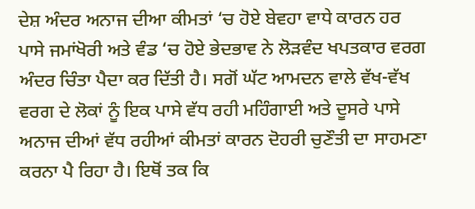ਦੇਸ਼ ਅੰਦਰ ਅਨਾਜ ਦੀਆ ਕੀਮਤਾਂ ‘ਚ ਹੋਏ ਬੇਵਹਾ ਵਾਧੇ ਕਾਰਨ ਹਰ ਪਾਸੇ ਜਮਾਂਖੋਰੀ ਅਤੇ ਵੰਡ ‘ਚ ਹੋਏ ਭੇਦਭਾਵ ਨੇ ਲੋੜਵੰਦ ਖਪਤਕਾਰ ਵਰਗ ਅੰਦਰ ਚਿੰਤਾ ਪੈਦਾ ਕਰ ਦਿੱਤੀ ਹੈ। ਸਗੋਂ ਘੱਟ ਆਮਦਨ ਵਾਲੇ ਵੱਖ-ਵੱਖ ਵਰਗ ਦੇ ਲੋਕਾਂ ਨੂੰ ਇਕ ਪਾਸੇ ਵੱਧ ਰਹੀ ਮਹਿੰਗਾਈ ਅਤੇ ਦੂਸਰੇ ਪਾਸੇ ਅਨਾਜ ਦੀਆਂ ਵੱਧ ਰਹੀਆਂ ਕੀਮਤਾਂ ਕਾਰਨ ਦੋਹਰੀ ਚੁਣੌਤੀ ਦਾ ਸਾਹਮਣਾ ਕਰਨਾ ਪੈ ਰਿਹਾ ਹੈ। ਇਥੋਂ ਤਕ ਕਿ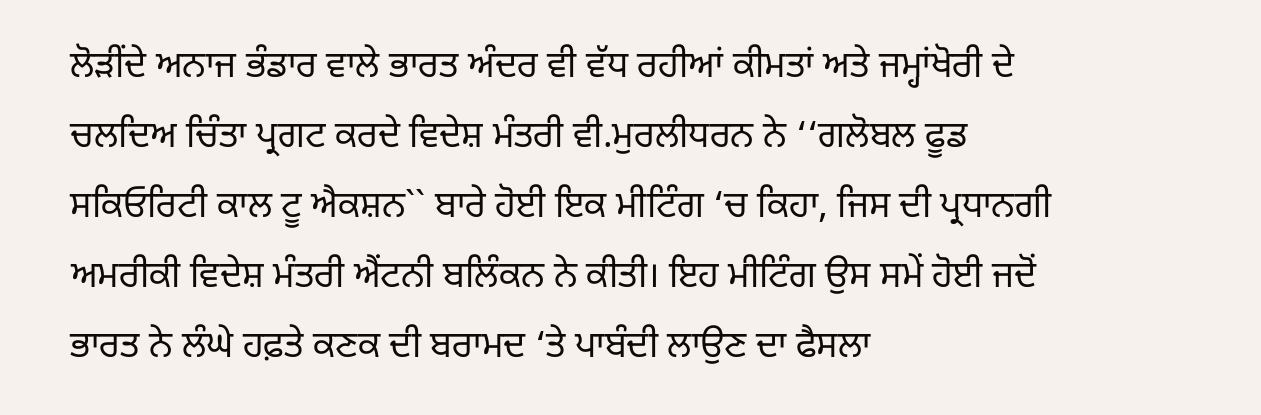ਲੋੜੀਂਦੇ ਅਨਾਜ ਭੰਡਾਰ ਵਾਲੇ ਭਾਰਤ ਅੰਦਰ ਵੀ ਵੱਧ ਰਹੀਆਂ ਕੀਮਤਾਂ ਅਤੇ ਜਮ੍ਹਾਂਖੋਰੀ ਦੇ ਚਲਦਿਅ ਚਿੰਤਾ ਪ੍ਰਗਟ ਕਰਦੇ ਵਿਦੇਸ਼ ਮੰਤਰੀ ਵੀ.ਮੁਰਲੀਧਰਨ ਨੇ ‘‘ਗਲੋਬਲ ਫੂਡ ਸਕਿਓਰਿਟੀ ਕਾਲ ਟੂ ਐਕਸ਼ਨ`` ਬਾਰੇ ਹੋਈ ਇਕ ਮੀਟਿੰਗ ‘ਚ ਕਿਹਾ, ਜਿਸ ਦੀ ਪ੍ਰਧਾਨਗੀ ਅਮਰੀਕੀ ਵਿਦੇਸ਼ ਮੰਤਰੀ ਐਂਟਨੀ ਬਲਿੰਕਨ ਨੇ ਕੀਤੀ। ਇਹ ਮੀਟਿੰਗ ਉਸ ਸਮੇਂ ਹੋਈ ਜਦੋਂ ਭਾਰਤ ਨੇ ਲੰਘੇ ਹਫ਼ਤੇ ਕਣਕ ਦੀ ਬਰਾਮਦ ‘ਤੇ ਪਾਬੰਦੀ ਲਾਉਣ ਦਾ ਫੈਸਲਾ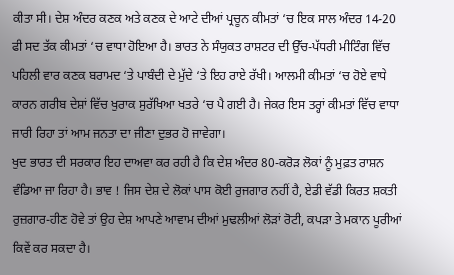ਕੀਤਾ ਸੀ। ਦੇਸ਼ ਅੰਦਰ ਕਣਕ ਅਤੇ ਕਣਕ ਦੇ ਆਟੇ ਦੀਆਂ ਪ੍ਰਚੂਨ ਕੀਮਤਾਂ ‘ਚ ਇਕ ਸਾਲ ਅੰਦਰ 14-20 ਫੀ ਸਦ ਤੱਕ ਕੀਮਤਾਂ ‘ਚ ਵਾਧਾ ਹੋਇਆ ਹੈ। ਭਾਰਤ ਨੇ ਸੰਯੁਕਤ ਰਾਸ਼ਟਰ ਦੀ ਉੱਚ-ਪੱਧਰੀ ਮੀਟਿੰਗ ਵਿੱਚ ਪਹਿਲੀ ਵਾਰ ਕਣਕ ਬਰਾਮਦ ‘ਤੇ ਪਾਬੰਦੀ ਦੇ ਮੁੱਦੇ ‘ਤੇ ਇਹ ਰਾਏ ਰੱਖੀ। ਆਲਮੀ ਕੀਮਤਾਂ ‘ਚ ਹੋਏ ਵਾਧੇ ਕਾਰਨ ਗਰੀਬ ਦੇਸ਼ਾਂ ਵਿੱਚ ਖੁਰਾਕ ਸੁਰੱਖਿਆ ਖਤਰੇ ‘ਚ ਪੈ ਗਈ ਹੈ। ਜੇਕਰ ਇਸ ਤਰ੍ਹਾਂ ਕੀਮਤਾਂ ਵਿੱਚ ਵਾਧਾ ਜਾਰੀ ਰਿਹਾ ਤਾਂ ਆਮ ਜਨਤਾ ਦਾ ਜੀਣਾ ਦੁਭਰ ਹੋ ਜਾਵੇਗਾ।
ਖੁਦ ਭਾਰਤ ਦੀ ਸਰਕਾਰ ਇਹ ਦਾਅਵਾ ਕਰ ਰਹੀ ਹੈ ਕਿ ਦੇਸ਼ ਅੰਦਰ 80-ਕਰੋੜ ਲੋਕਾਂ ਨੂੰ ਮੁਫ਼ਤ ਰਾਸ਼ਨ ਵੰਡਿਆ ਜਾ ਰਿਹਾ ਹੈ। ਭਾਵ ! ਜਿਸ ਦੇਸ਼ ਦੇ ਲੋਕਾਂ ਪਾਸ ਕੋਈ ਰੁਜਗਾਰ ਨਹੀਂ ਹੈ, ਏਡੀ ਵੱਡੀ ਕਿਰਤ ਸ਼ਕਤੀ ਰੁਜ਼ਗਾਰ-ਹੀਣ ਹੋਵੇ ਤਾਂ ਉਹ ਦੇਸ਼ ਆਪਣੇ ਆਵਾਮ ਦੀਆਂ ਮੁਢਲੀਆਂ ਲੋੜਾਂ ਰੋਟੀ, ਕਪੜਾ ਤੇ ਮਕਾਨ ਪੂਰੀਆਂ ਕਿਵੇਂ ਕਰ ਸਕਦਾ ਹੈ।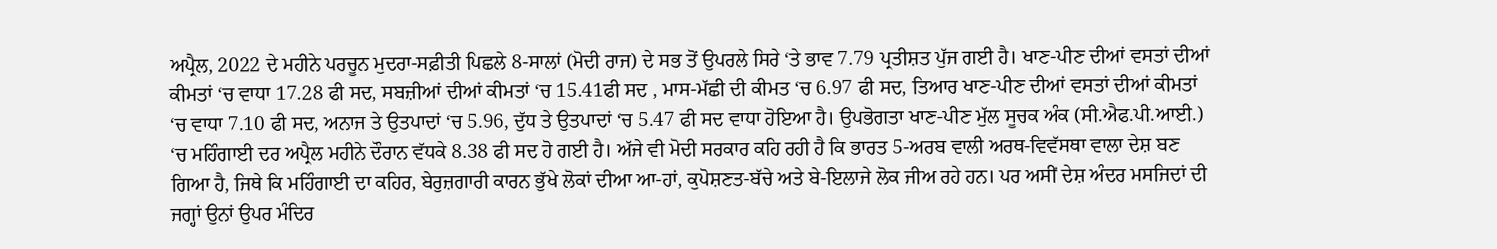ਅਪ੍ਰੈਲ, 2022 ਦੇ ਮਹੀਨੇ ਪਰਚੂਨ ਮੁਦਰਾ-ਸਫ਼ੀਤੀ ਪਿਛਲੇ 8-ਸਾਲਾਂ (ਮੋਦੀ ਰਾਜ) ਦੇ ਸਭ ਤੋਂ ਉਪਰਲੇ ਸਿਰੇ ‘ਤੇ ਭਾਵ 7.79 ਪ੍ਰਤੀਸ਼ਤ ਪੁੱਜ ਗਈ ਹੈ। ਖਾਣ-ਪੀਣ ਦੀਆਂ ਵਸਤਾਂ ਦੀਆਂ ਕੀਮਤਾਂ ‘ਚ ਵਾਧਾ 17.28 ਫੀ ਸਦ, ਸਬਜ਼ੀਆਂ ਦੀਆਂ ਕੀਮਤਾਂ ‘ਚ 15.41ਫੀ ਸਦ , ਮਾਸ-ਮੱਛੀ ਦੀ ਕੀਮਤ ‘ਚ 6.97 ਫੀ ਸਦ, ਤਿਆਰ ਖਾਣ-ਪੀਣ ਦੀਆਂ ਵਸਤਾਂ ਦੀਆਂ ਕੀਮਤਾਂ ‘ਚ ਵਾਧਾ 7.10 ਫੀ ਸਦ, ਅਨਾਜ ਤੇ ਉਤਪਾਦਾਂ ‘ਚ 5.96, ਦੁੱਧ ਤੇ ਉਤਪਾਦਾਂ ‘ਚ 5.47 ਫੀ ਸਦ ਵਾਧਾ ਹੋਇਆ ਹੈ। ਉਪਭੋਗਤਾ ਖਾਣ-ਪੀਣ ਮੁੱਲ ਸੂਚਕ ਅੰਕ (ਸੀ.ਐਫ.ਪੀ.ਆਈ.) ‘ਚ ਮਹਿੰਗਾਈ ਦਰ ਅਪ੍ਰੈਲ ਮਹੀਨੇ ਦੌਰਾਨ ਵੱਧਕੇ 8.38 ਫੀ ਸਦ ਹੋ ਗਈ ਹੈ। ਅੱਜੇ ਵੀ ਮੋਦੀ ਸਰਕਾਰ ਕਹਿ ਰਹੀ ਹੈ ਕਿ ਭਾਰਤ 5-ਅਰਬ ਵਾਲੀ ਅਰਥ-ਵਿਵੱਸਥਾ ਵਾਲਾ ਦੇਸ਼ ਬਣ ਗਿਆ ਹੈ, ਜਿਥੇ ਕਿ ਮਹਿੰਗਾਈ ਦਾ ਕਹਿਰ, ਬੇਰੁਜ਼ਗਾਰੀ ਕਾਰਨ ਭੁੱਖੇ ਲੋਕਾਂ ਦੀਆ ਆ-ਹਾਂ, ਕੁਪੋਸ਼ਣਤ-ਬੱਚੇ ਅਤੇ ਬੇ-ਇਲਾਜੇ ਲੋਕ ਜੀਅ ਰਹੇ ਹਨ। ਪਰ ਅਸੀਂ ਦੇਸ਼ ਅੰਦਰ ਮਸਜਿਦਾਂ ਦੀ ਜਗ੍ਹਾਂ ਉਨਾਂ ਉਪਰ ਮੰਦਿਰ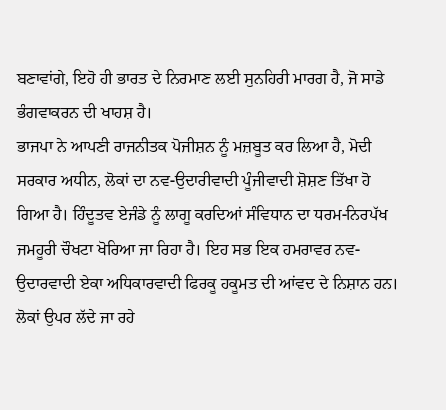ਬਣਾਵਾਂਗੇ, ਇਹੋ ਹੀ ਭਾਰਤ ਦੇ ਨਿਰਮਾਣ ਲਈ ਸੁਨਹਿਰੀ ਮਾਰਗ ਹੈ, ਜੋ ਸਾਡੇ ਭੰਗਵਾਕਰਨ ਦੀ ਖਾਹਸ਼ ਹੈ।
ਭਾਜਪਾ ਨੇ ਆਪਣੀ ਰਾਜਨੀਤਕ ਪੋਜੀਸ਼ਨ ਨੂੰ ਮਜ਼ਬੂਤ ਕਰ ਲਿਆ ਹੈ, ਮੋਦੀ ਸਰਕਾਰ ਅਧੀਨ, ਲੋਕਾਂ ਦਾ ਨਵ-ਉਦਾਰੀਵਾਦੀ ਪੂੰਜੀਵਾਦੀ ਸ਼ੋਸ਼ਣ ਤਿੱਖਾ ਹੋ ਗਿਆ ਹੈ। ਹਿੰਦੂਤਵ ਏਜੰਡੇ ਨੂੰ ਲਾਗੂ ਕਰਦਿਆਂ ਸੰਵਿਧਾਨ ਦਾ ਧਰਮ-ਨਿਰਪੱਖ ਜਮਹੂਰੀ ਚੌਖਟਾ ਖੋਰਿਆ ਜਾ ਰਿਹਾ ਹੈ। ਇਹ ਸਭ ਇਕ ਹਮਰਾਵਰ ਨਵ-ਉਦਾਰਵਾਦੀ ਏਕਾ ਅਧਿਕਾਰਵਾਦੀ ਫਿਰਕੂ ਹਕੂਮਤ ਦੀ ਆਂਵਦ ਦੇ ਨਿਸ਼ਾਨ ਹਨ। ਲੋਕਾਂ ਉਪਰ ਲੱਦੇ ਜਾ ਰਹੇ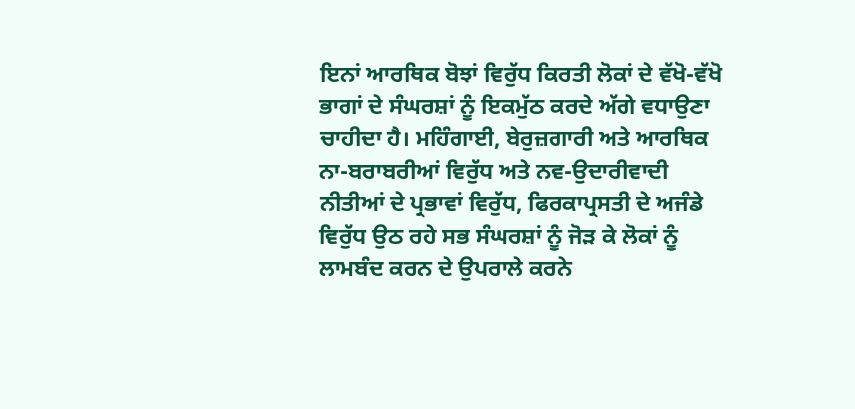ਇਨਾਂ ਆਰਥਿਕ ਬੋਝਾਂ ਵਿਰੁੱਧ ਕਿਰਤੀ ਲੋਕਾਂ ਦੇ ਵੱਖੋ-ਵੱਖੋ ਭਾਗਾਂ ਦੇ ਸੰਘਰਸ਼ਾਂ ਨੂੰ ਇਕਮੁੱਠ ਕਰਦੇ ਅੱਗੇ ਵਧਾਉਣਾ ਚਾਹੀਦਾ ਹੈ। ਮਹਿੰਗਾਈ, ਬੇਰੁਜ਼ਗਾਰੀ ਅਤੇ ਆਰਥਿਕ ਨਾ-ਬਰਾਬਰੀਆਂ ਵਿਰੁੱਧ ਅਤੇ ਨਵ-ਉਦਾਰੀਵਾਦੀ ਨੀਤੀਆਂ ਦੇ ਪ੍ਰਭਾਵਾਂ ਵਿਰੁੱਧ, ਫਿਰਕਾਪ੍ਰਸਤੀ ਦੇ ਅਜੰਡੇ ਵਿਰੁੱਧ ਉਠ ਰਹੇ ਸਭ ਸੰਘਰਸ਼ਾਂ ਨੂੰ ਜੋੜ ਕੇ ਲੋਕਾਂ ਨੂੰ ਲਾਮਬੰਦ ਕਰਨ ਦੇ ਉਪਰਾਲੇ ਕਰਨੇ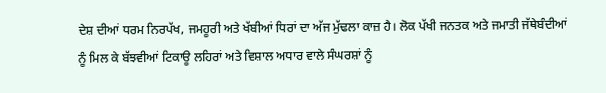ਦੇਸ਼ ਦੀਆਂ ਧਰਮ ਨਿਰਪੱਖ, ਜਮਹੂਰੀ ਅਤੇ ਖੱਬੀਆਂ ਧਿਰਾਂ ਦਾ ਅੱਜ ਮੁੱਢਲਾ ਕਾਜ਼ ਹੈ। ਲੋਕ ਪੱਖੀ ਜਨਤਕ ਅਤੇ ਜਮਾਤੀ ਜੱਥੇਬੰਦੀਆਂ ਨੂੰ ਮਿਲ ਕੇ ਬੱਝਵੀਆਂ ਟਿਕਾਊ ਲਹਿਰਾਂ ਅਤੇ ਵਿਸ਼ਾਲ ਅਧਾਰ ਵਾਲੇ ਸੰਘਰਸ਼ਾਂ ਨੂੰ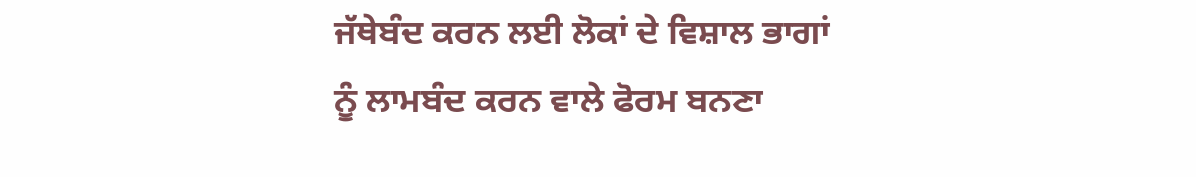ਜੱਥੇਬੰਦ ਕਰਨ ਲਈ ਲੋਕਾਂ ਦੇ ਵਿਸ਼ਾਲ ਭਾਗਾਂ ਨੂੰ ਲਾਮਬੰਦ ਕਰਨ ਵਾਲੇ ਫੋਰਮ ਬਨਣਾ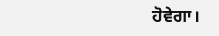ਹੋਵੇਗਾ।